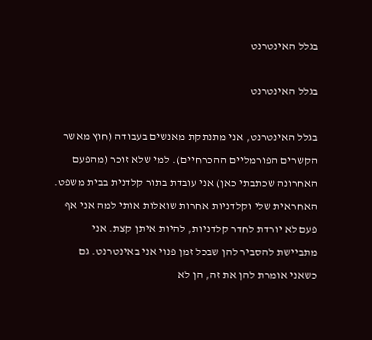בגלל האינטרנט

בגלל האינטרנט

בגלל האינטרנט, אני מתנתקת מאנשים בעבודה (חוץ מאשר הקשרים הפורמליים ההכרחיים). למי שלא זוכר (מהפעם האחרונה שכתבתי כאן) אני עובדת בתור קלדנית בבית משפט. האחראית שלי וקלדניות אחרות שואלות אותי למה אני אף פעם לא יורדת לחדר קלדניות, להיות איתן קצת. אני מתביישת להסביר להן שבכל זמן פנוי אני באינטרנט. גם כשאני אומרת להן את זה, הן לא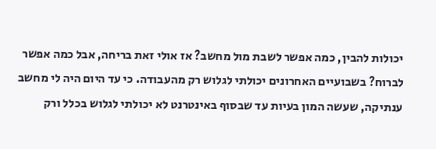יכולות להבין, כמה אפשר לשבת מול מחשב? אז אולי זאת בריחה, אבל כמה אפשר לברוח? בשבועיים האחרונים יכולתי לגלוש רק מהעבודה. כי עד היום היה לי מחשב ענתיקה, שעשה המון בעיות עד שבסוף באינטרנט לא יכולתי לגלוש בכלל ורק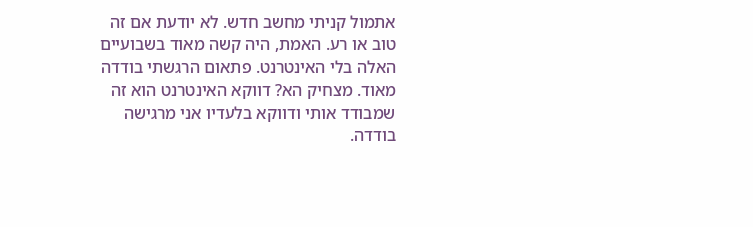אתמול קניתי מחשב חדש. לא יודעת אם זה טוב או רע. האמת, היה קשה מאוד בשבועיים האלה בלי האינטרנט. פתאום הרגשתי בודדה מאוד. מצחיק הא? דווקא האינטרנט הוא זה שמבודד אותי ודווקא בלעדיו אני מרגישה בודדה.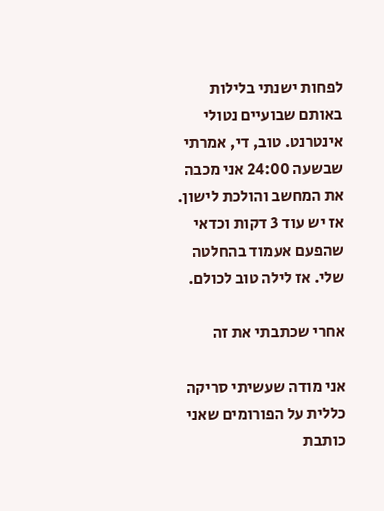לפחות ישנתי בלילות באותם שבועיים נטולי אינטרנט. טוב, די, אמרתי שבשעה 24:00 אני מכבה את המחשב והולכת לישון. אז יש עוד 3 דקות וכדאי שהפעם אעמוד בהחלטה שלי. אז לילה טוב לכולם.

אחרי שכתבתי את זה

אני מודה שעשיתי סריקה כללית על הפורומים שאני כותבת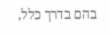בהם בדרך כלל,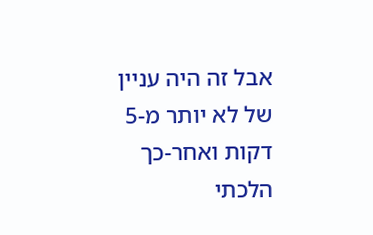אבל זה היה עניין של לא יותר מ-5 דקות ואחר-כך הלכתי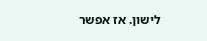לישון. אז אפשר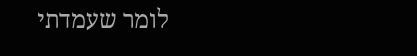לומר שעמדתי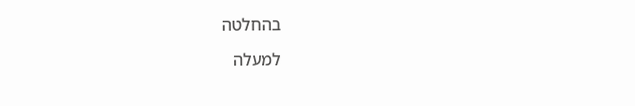בהחלטה

למעלה